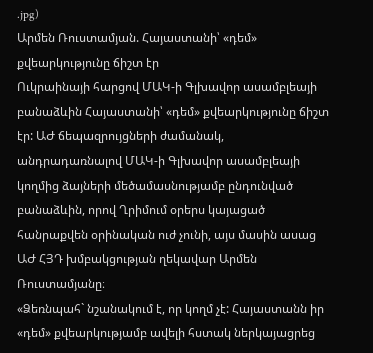.jpg)
Արմեն Ռուստամյան. Հայաստանի՝ «դեմ» քվեարկությունը ճիշտ էր
Ուկրաինայի հարցով ՄԱԿ-ի Գլխավոր ասամբլեայի բանաձևին Հայաստանի՝ «դեմ» քվեարկությունը ճիշտ էր: ԱԺ ճեպազրույցների ժամանակ, անդրադառնալով ՄԱԿ-ի Գլխավոր ասամբլեայի կողմից ձայների մեծամասնությամբ ընդունված բանաձևին, որով Ղրիմում օրերս կայացած հանրաքվեն օրինական ուժ չունի, այս մասին ասաց ԱԺ ՀՅԴ խմբակցության ղեկավար Արմեն Ռուստամյանը։
«Ձեռնպահ` նշանակում է, որ կողմ չէ: Հայաստանն իր «դեմ» քվեարկությամբ ավելի հստակ ներկայացրեց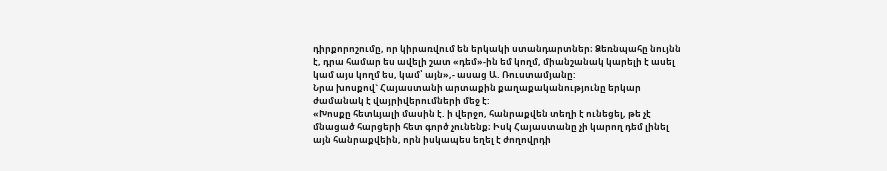դիրքորոշումը, որ կիրառվում են երկակի ստանդարտներ։ Ձեռնպահը նույնն է, դրա համար ես ավելի շատ «դեմ»-ին եմ կողմ, միանշանակ կարելի է ասել կամ այս կողմ ես, կամ՝ այն»,- ասաց Ա. Ռուստամյանը:
Նրա խոսքով` Հայաստանի արտաքին քաղաքականությունը երկար ժամանակ է վայրիվերումների մեջ է:
«Խոսքը հետևյալի մասին է. ի վերջո, հանրաքվեն տեղի է ունեցել, թե չէ մնացած հարցերի հետ գործ չունենք։ Իսկ Հայաստանը չի կարող դեմ լինել այն հանրաքվեին, որն իսկապես եղել է ժողովրդի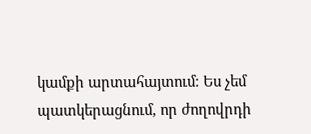կամքի արտահայտում։ Ես չեմ պատկերացնում, որ ժողովրդի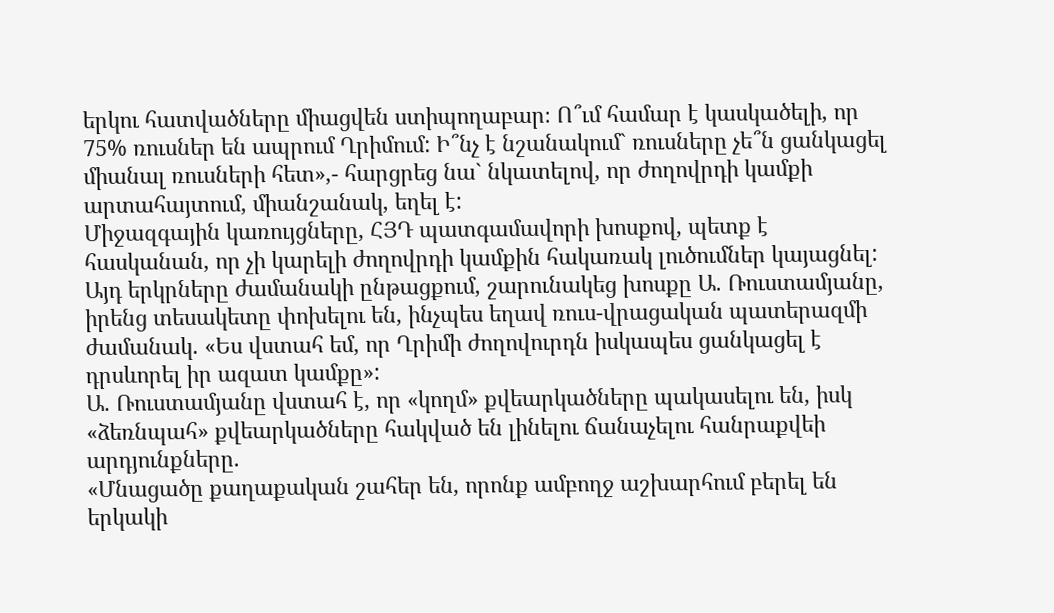երկու հատվածները միացվեն ստիպողաբար։ Ո՞ւմ համար է կասկածելի, որ 75% ռուսներ են ապրում Ղրիմում: Ի՞նչ է նշանակում` ռուսները չե՞ն ցանկացել միանալ ռուսների հետ»,- հարցրեց նա` նկատելով, որ ժողովրդի կամքի արտահայտում, միանշանակ, եղել է:
Միջազգային կառույցները, ՀՅԴ պատգամավորի խոսքով, պետք է հասկանան, որ չի կարելի ժողովրդի կամքին հակառակ լուծումներ կայացնել:
Այդ երկրները ժամանակի ընթացքում, շարունակեց խոսքը Ա. Ռուստամյանը, իրենց տեսակետը փոխելու են, ինչպես եղավ ռուս-վրացական պատերազմի ժամանակ. «Ես վստահ եմ, որ Ղրիմի ժողովուրդն իսկապես ցանկացել է դրսևորել իր ազատ կամքը»:
Ա. Ռուստամյանը վստահ է, որ «կողմ» քվեարկածները պակասելու են, իսկ «ձեռնպահ» քվեարկածները հակված են լինելու ճանաչելու հանրաքվեի արդյունքները.
«Մնացածը քաղաքական շահեր են, որոնք ամբողջ աշխարհում բերել են երկակի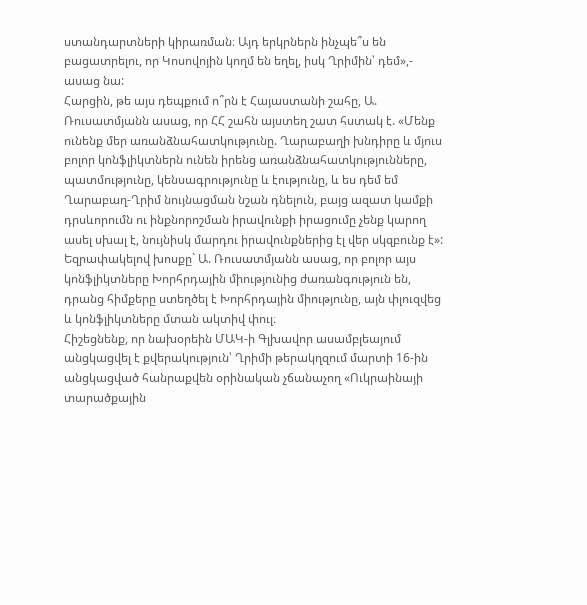ստանդարտների կիրառման։ Այդ երկրներն ինչպե՞ս են բացատրելու, որ Կոսովոյին կողմ են եղել, իսկ Ղրիմին՝ դեմ»,- ասաց նա:
Հարցին, թե այս դեպքում ո՞րն է Հայաստանի շահը, Ա. Ռուսատմյանն ասաց, որ ՀՀ շահն այստեղ շատ հստակ է. «Մենք ունենք մեր առանձնահատկությունը. Ղարաբաղի խնդիրը և մյուս բոլոր կոնֆլիկտներն ունեն իրենց առանձնահատկությունները, պատմությունը, կենսագրությունը և էությունը, և ես դեմ եմ Ղարաբաղ-Ղրիմ նույնացման նշան դնելուն, բայց ազատ կամքի դրսևորումն ու ինքնորոշման իրավունքի իրացումը չենք կարող ասել սխալ է, նույնիսկ մարդու իրավունքներից էլ վեր սկզբունք է»:
Եզրափակելով խոսքը` Ա. Ռուսատմյանն ասաց, որ բոլոր այս կոնֆլիկտները Խորհրդային միությունից ժառանգություն են, դրանց հիմքերը ստեղծել է Խորհրդային միությունը, այն փլուզվեց և կոնֆլիկտները մտան ակտիվ փուլ։
Հիշեցնենք, որ նախօրեին ՄԱԿ-ի Գլխավոր ասամբլեայում անցկացվել է քվերակություն՝ Ղրիմի թերակղզում մարտի 16-ին անցկացված հանրաքվեն օրինական չճանաչող «Ուկրաինայի տարածքային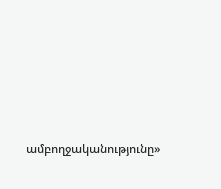ամբողջականությունը»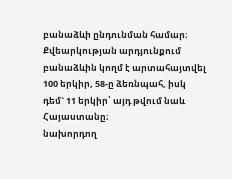բանաձևի ընդունման համար։
Քվեարկության արդյունքում բանաձևին կողմ է արտահայտվել 100 երկիր, 58-ը ձեռնպահ, իսկ դեմ` 11 երկիր՝ այդ թվում նաև Հայաստանը։
նախորդող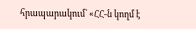հրապարակում` «ՀՀ-ն կողմ է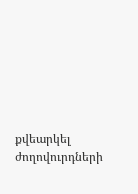քվեարկել ժողովուրդների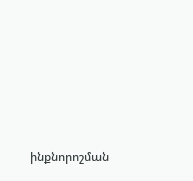ինքնորոշման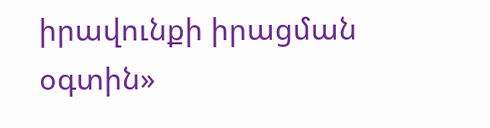իրավունքի իրացման օգտին»